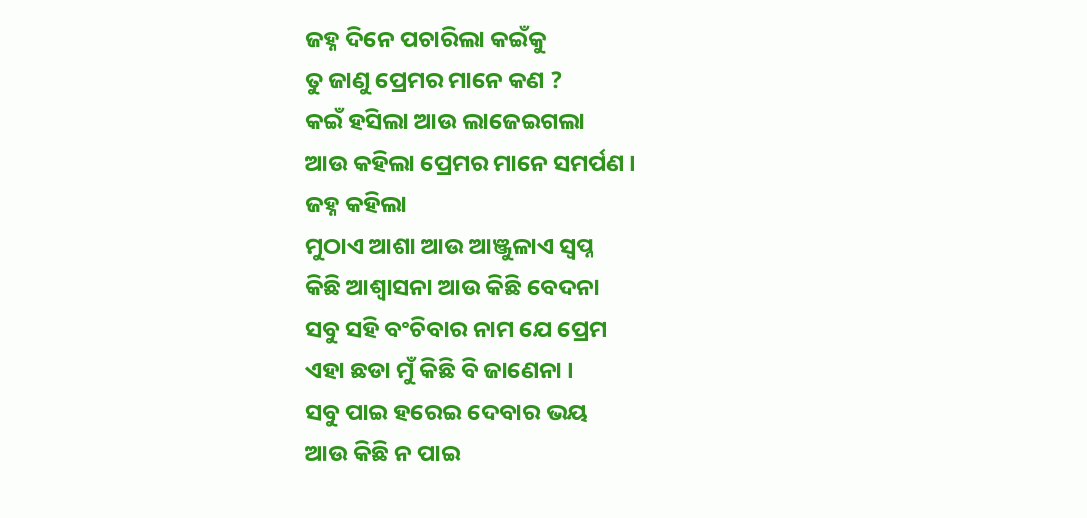ଜହ୍ନ ଦିନେ ପଚାରିଲା କଇଁକୁ
ତୁ ଜାଣୁ ପ୍ରେମର ମାନେ କଣ ?
କଇଁ ହସିଲା ଆଉ ଲାଜେଇଗଲା
ଆଉ କହିଲା ପ୍ରେମର ମାନେ ସମର୍ପଣ ।
ଜହ୍ନ କହିଲା
ମୁଠାଏ ଆଶା ଆଉ ଆଞ୍ଜୁଳାଏ ସ୍ଵପ୍ନ
କିଛି ଆଶ୍ୱାସନା ଆଉ କିଛି ବେଦନା
ସବୁ ସହି ବଂଚିବାର ନାମ ଯେ ପ୍ରେମ
ଏହା ଛଡା ମୁଁ କିଛି ବି ଜାଣେନା ।
ସବୁ ପାଇ ହରେଇ ଦେବାର ଭୟ
ଆଉ କିଛି ନ ପାଇ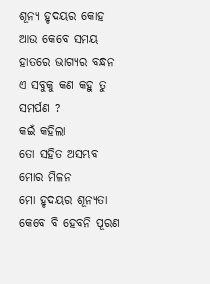ଶୂନ୍ୟ ହୃଦୟର କୋହ
ଆଉ କେବେ ସମୟ ହାତରେ ଭାଗ୍ୟର ବନ୍ଧନ
ଏ ସବୁକୁ କଣ କହୁ ତୁ ସମର୍ପଣ ?
କଇଁ କହିଲା
ତୋ ସହିତ ଅସମ୍ଭବ ମୋର ମିଳନ
ମୋ ହୃଦୟର ଶୂନ୍ୟତା କେବେ ବି ହେବନି ପୂରଣ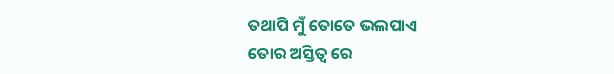ତଥାପି ମୁଁ ତୋତେ ଭଲପାଏ
ତୋର ଅସ୍ତିତ୍ୱ ରେ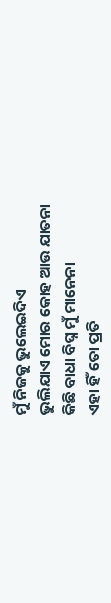ମୁଁ ନିଜକୁ ଭୁଲେଇଦିଏ
ଭୁଲିଯାଏ ମୋର କୋହ ଆଉ ଯାତନା
କିଛି ବାଧା ବିଘ୍ନ ମୁଁ ମାନେନା
ଏହା ହିଁ ତୋ ପ୍ରତି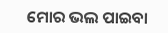ମୋର ଭଲ ପାଇବା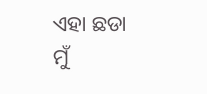ଏହା ଛଡା ମୁଁ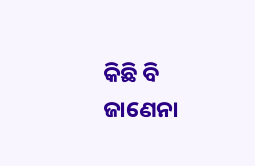କିଛି ବି ଜାଣେନା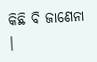କିଛି ବି ଜାଣେନା ।